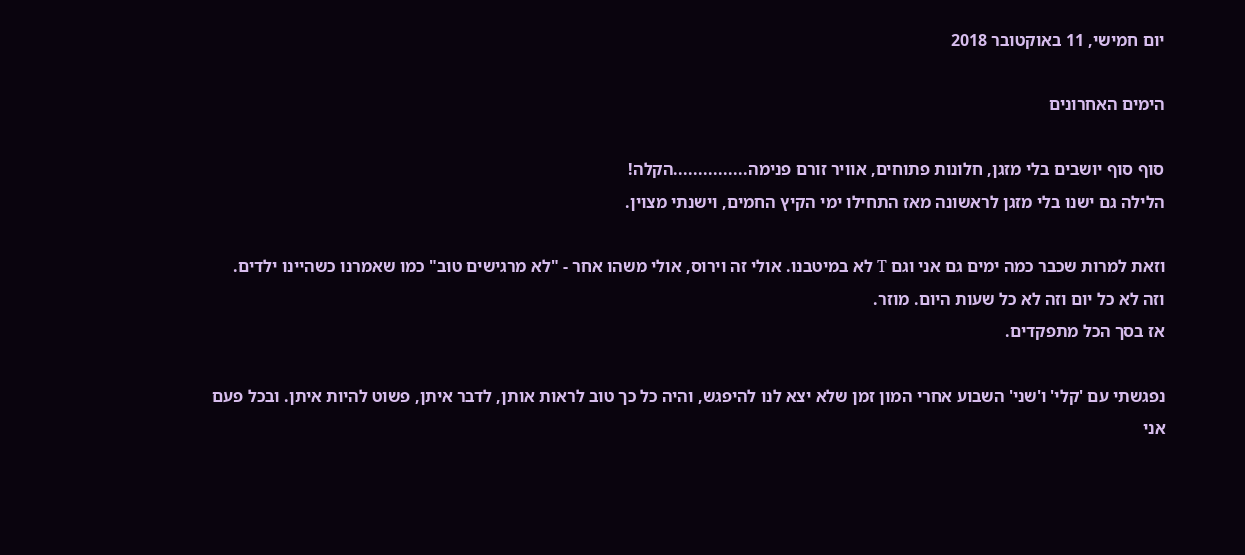יום חמישי, 11 באוקטובר 2018

הימים האחרונים

סוף סוף יושבים בלי מזגן, חלונות פתוחים, אוויר זורם פנימה...............הקלה!
הלילה גם ישנו בלי מזגן לראשונה מאז התחילו ימי הקיץ החמים, וישנתי מצוין.

וזאת למרות שכבר כמה ימים גם אני וגם T לא במיטבנו. אולי זה וירוס, אולי משהו אחר - "לא מרגישים טוב" כמו שאמרנו כשהיינו ילדים.
וזה לא כל יום וזה לא כל שעות היום. מוזר.
אז בסך הכל מתפקדים.

נפגשתי עם 'קלי' ו'שני' השבוע אחרי המון זמן שלא יצא לנו להיפגש, והיה כל כך טוב לראות אותן, לדבר איתן, פשוט להיות איתן. ובכל פעם אני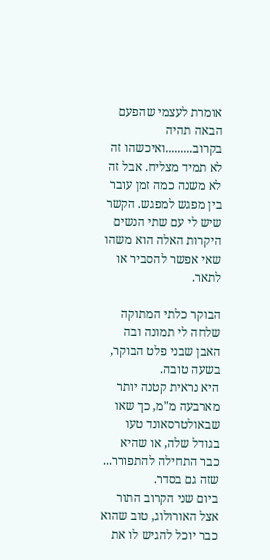אומרת לעצמי שהפעם הבאה תהיה בקרוב.........ואיכשהו זה לא תמיד מצליח. אבל זה לא משנה כמה זמן עובר בין מפגש למפגש. הקשר שיש לי עם שתי הנשים היקרות האלה הוא משהו שאי אפשר להסביר או לתאר.

הבוקר כלתי המתוקה שלחה לי תמונה ובה האבן שבני פלט הבוקר, בשעה טובה.
היא נראית קטנה יותר מארבעה מ"מ, כך שאו שבאולטרסאונד טעו בגודל שלה, או שהיא כבר התחילה להתפורר... שזה גם בסדר.
ביום שני הקרוב התור אצל האורולוג, טוב שהוא כבר יוכל להגיש לו את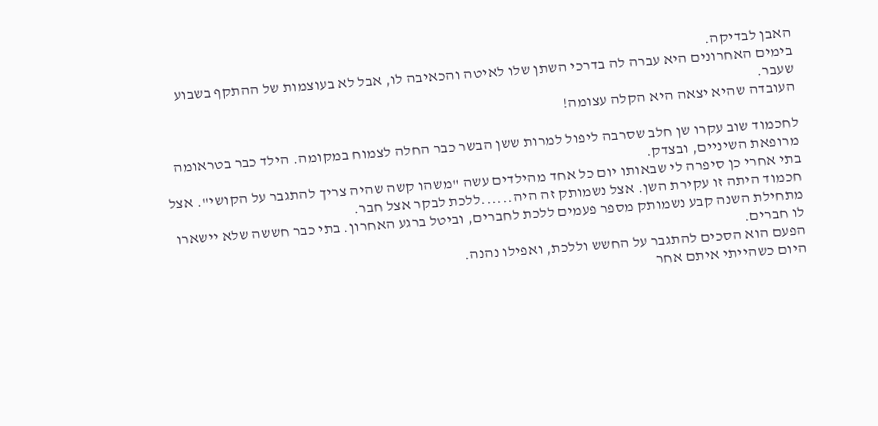האבן לבדיקה.
בימים האחרונים היא עברה לה בדרכי השתן שלו לאיטה והכאיבה לו, אבל לא בעוצמות של ההתקף בשבוע שעבר.
העובדה שהיא יצאה היא הקלה עצומה!

לחכמוד שוב עקרו שן חלב שסרבה ליפול למרות ששן הבשר כבר החלה לצמוח במקומה. הילד כבר בטראומה מרופאת השיניים, ובצדק.
בתי אחרי כן סיפרה לי שבאותו יום כל אחד מהילדים עשה "משהו קשה שהיה צריך להתגבר על הקושי". אצל חכמוד היתה זו עקירת השן. אצל נשמותק זה היה......ללכת לבקר אצל חבר.
מתחילת השנה קבע נשמותק מספר פעמים ללכת לחברים, וביטל ברגע האחרון. בתי כבר חששה שלא יישארו לו חברים.
הפעם הוא הסכים להתגבר על החשש וללכת, ואפילו נהנה.
היום כשהייתי איתם אחר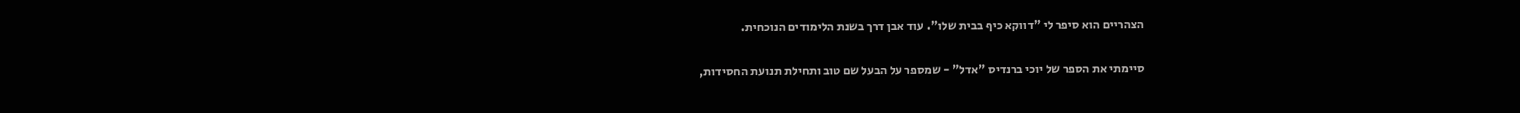הצהריים הוא סיפר לי "דווקא כיף בבית שלו". עוד אבן דרך בשנת הלימודים הנוכחית.

סיימתי את הספר של יוכי ברנדיס "אדל" - שמספר על הבעל שם טוב ותחילת תנועת החסידות,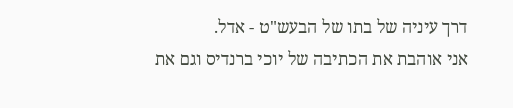דרך עיניה של בתו של הבעש"ט - אדל.
אני אוהבת את הכתיבה של יוכי ברנדיס וגם את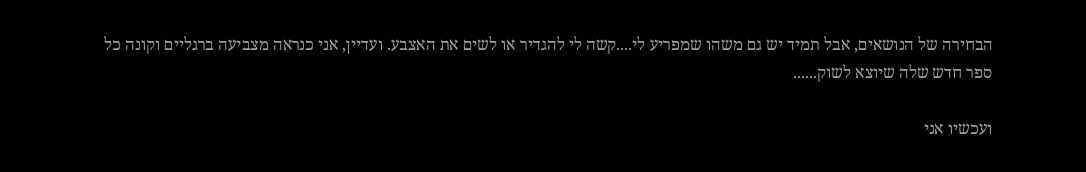הבחירה של הנושאים, אבל תמיד יש גם משהו שמפריע לי....קשה לי להגדיר או לשים את האצבע. ועדיין, אני כנראה מצביעה ברגליים וקונה כל ספר חדש שלה שיוצא לשוק......

ועכשיו אני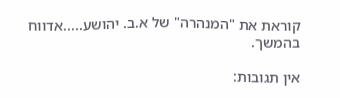קוראת את "המנהרה" של א.ב. יהושע.....אדווח בהמשך.

אין תגובות: